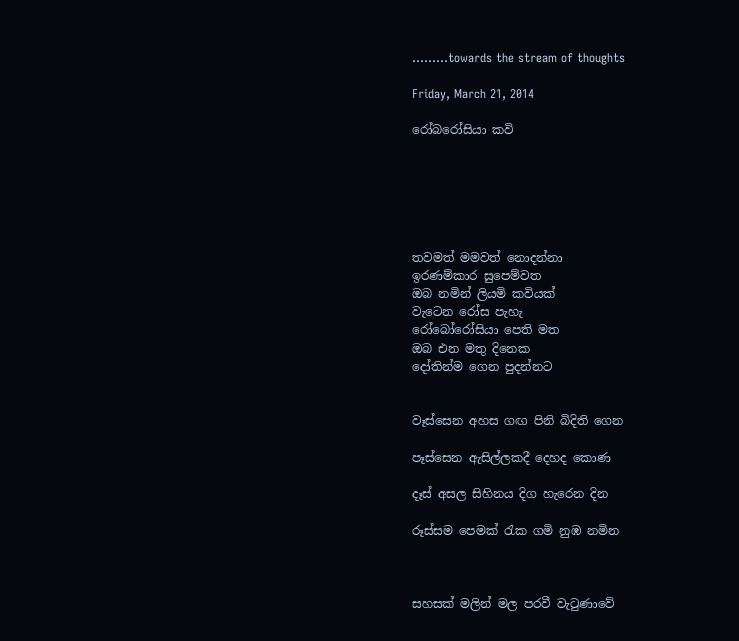.........towards the stream of thoughts

Friday, March 21, 2014

රෝබරෝසියා කවි






තවමත් මමවත් නොදන්නා
ඉරණම්කාර සුපෙම්වත
ඔබ නමින් ලියමි කවියක්
වැටෙන රෝස පැහැ
රෝබෝරෝසියා පෙති මත
ඔබ එන මතු දිනෙක
දෝතින්ම ගෙන පුදන්නට


වෑස්සෙන අහස ගඟ පිනි බිදිති ගෙන

පෑස්සෙන ඇසිල්ලකදී දෙහද කොණ

දෑස් අසල සිහිනය දිග හැරෙන දින

රූස්සම පෙමක් රැක ගමි නුඹ නමින



සහසක් මලින් මල පරවී වැටුණාවේ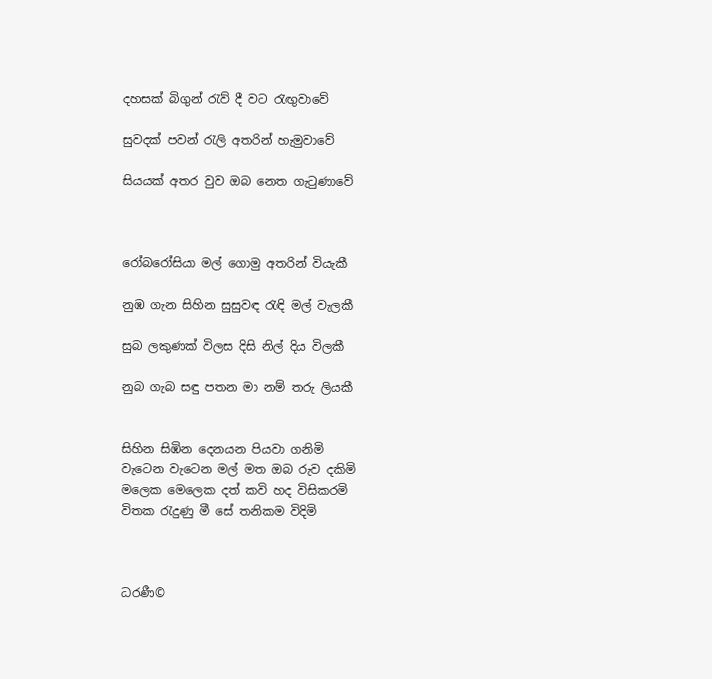දහසක් බිගුන් රැව් දී වට රැඟුවාවේ

සුවදක් පවන් රැලි අතරින් හැමුවාවේ

සියයක් අතර වුව ඔබ නෙත ගැටුණාවේ



රෝබරෝසියා මල් ගොමු අතරින් වියැකී

නුඹ ගැන සිහින සුසුවඳ රැඳි මල් වැලකී

සුබ ලකුණක් විලස දිසි නිල් දිය විලකී

නුබ ගැබ සඳු පතන මා නම් තරු ලියකී


සිහින සිඹින දෙනයන පියවා ගනිමි
වැටෙන වැටෙන මල් මත ඔබ රුව දකිමි
මලෙක මෙලෙක දත් කවි හද විසිකරමි
විතක රැදුණු මී සේ තනිකම විදිමි



ධරණී©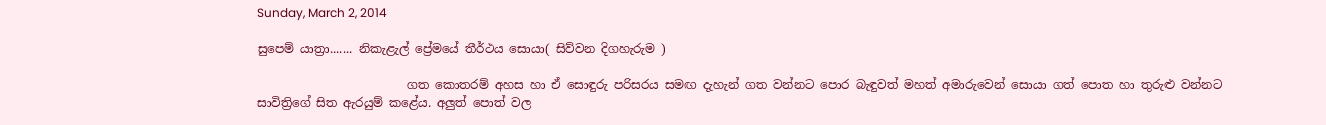Sunday, March 2, 2014

සුපෙම් යාත්‍රා....... නිකැළැල් ප්‍රේමයේ තීර්ථය සොයා( සිව්වන දිගහැරුම )

                         ගත කොතරම් අහස හා ඒ සොඳුරු පරිසරය සමඟ දැහැන් ගත වන්නට පොර බැඳුවත් මහත් අමාරුවෙන් සොයා ගත් පොත හා තුරුළු වන්නට සාවිත්‍රිගේ සිත ඇරයුම් කළේය. අලුත් පොත් වල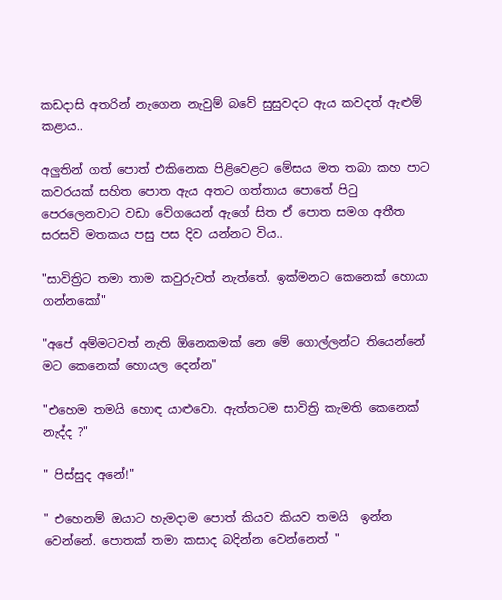කඩදාසි අතරින් නැගෙන නැවුම් බවේ සුසුවදට ඇය කවදත් ඇළුම් කළාය..

අලුතින් ගත් පොත් එකිනෙක පිළිවෙළට මේසය මත තබා කහ පාට කවරයක් සහිත පොත ඇය අතට ගත්තාය පොතේ පිටු පෙරලෙනවාට වඩා වේගයෙන් ඇගේ සිත ඒ පොත සමග අතීත සරසවි මතකය පසු පස දිව යන්නට විය..

"සාවිත්‍රිට තමා තාම කවුරුවත් නැත්තේ. ඉක්මනට කෙනෙක් හොයා ගන්නකෝ"

"අපේ අම්මටවත් නැති ඕනෙකමක් නෙ මේ ගොල්ලන්ට තියෙන්නේ මට කෙනෙක් හොයල දෙන්න"

"එහෙම තමයි හොඳ යාළුවො. ඇත්තටම සාවිත්‍රි කැමති කෙනෙක්  නැද්ද ?"

" පිස්සුද අනේ!"

" එහෙනම් ඔයාට හැමදාම පොත් කියව කියව තමයි  ඉන්න වෙන්නේ. පොතක් තමා කසාද බදින්න වෙන්නෙත් "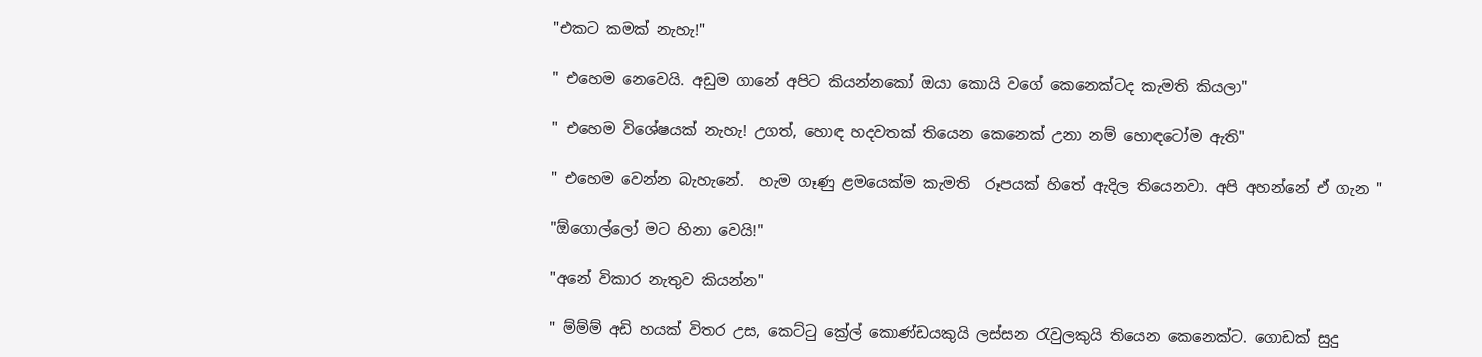"එකට කමක් නැහැ!"

" එහෙම නෙවෙයි. අඩුම ගානේ අපිට කියන්නකෝ ඔයා කොයි වගේ කෙනෙක්ටද කැමති කියලා"

" එහෙම විශේෂයක් නැහැ! උගත්, හොඳ හදවතක් තියෙන කෙනෙක් උනා නම් හොඳටෝම ඇති"

" එහෙම වෙන්න බැහැනේ.  හැම ගෑණු ළමයෙක්ම කැමති  රූපයක් හිතේ ඇදිල තියෙනවා. අපි අහන්නේ ඒ ගැන "

"ඕගොල්ලෝ මට හිනා වෙයි!"

"අනේ විකාර නැතුව කියන්න"

" ම්ම්ම් අඩි හයක් විතර උස, කෙට්ටු ක්‍රේල් කොණ්ඩයකුයි ලස්සන රැවුලකුයි තියෙන කෙනෙක්ට. ගොඩක් සුදු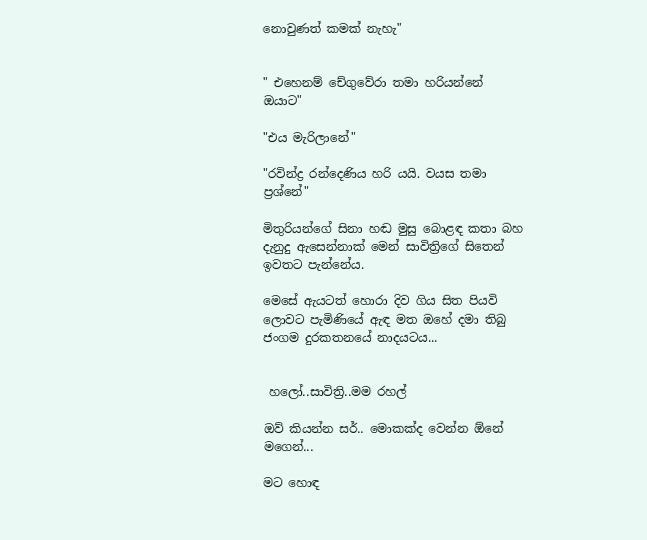නොවුණත් කමක් නැහැ"


" එහෙනම් චේගුවේරා තමා හරියන්නේ ඔයාට"

"එය මැරිලානේ"

"රවින්ද්‍ර රන්දෙණිය හරි යයි. වයස තමා ප්‍රශ්නේ"

මිතුරියන්ගේ සිනා හඬ මුසු බොළඳ කතා බහ දැනුදු ඇසෙන්නාක් මෙන් සාවිත්‍රිගේ සිතෙන් ඉවතට පැන්නේය.

මෙසේ ඇයටත් හොරා දිව ගිය සිත පියවි ලොවට පැමිණියේ ඇඳ මත ඔහේ දමා තිබු ජංගම දුරකතනයේ නාදයටය...


 හලෝ..සාවිත්‍රි..මම රහල්

ඔව් කියන්න සර්.. මොකක්ද වෙන්න ඕනේ මගෙන්...

මට හොඳ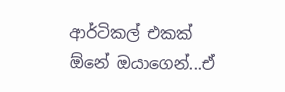ආර්ටිකල් එකක් ඕනේ ඔයාගෙන්...ඒ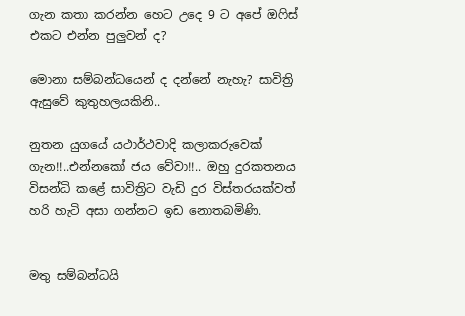ගැන කතා කරන්න හෙට උදෙ 9 ට අපේ ඔෆිස් එකට එන්න පුලුවන් ද?

මොනා සම්බන්ධයෙන් ද දන්නේ නැහැ? සාවිත්‍රි ඇසුවේ කුතුහලයකිනි..

නුතන යුගයේ යථාර්ථවාදි කලාකරුවෙක් ගැන!!..එන්නකෝ ජය වේවා!!.. ඔහු දුරකතනය විසන්ධි කළේ සාවිත්‍රිට වැඩි දුර විස්තරයක්වත් හරි හැටි අසා ගන්නට ඉඩ නොතබමිණි.


මතු සම්බන්ධයි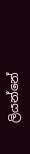ලියන්නේ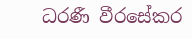ධරණී වීරසේකර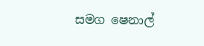සමග ෂෙනාල්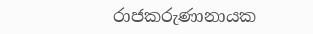රාජකරුණානායක